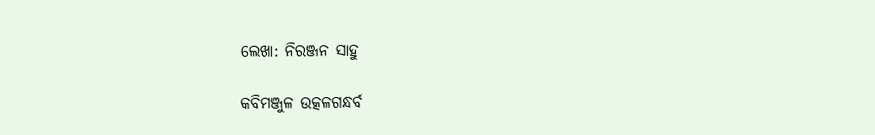ଲେଖା: ନିରଞ୍ଜନ ସାହୁ

କବିମଞ୍ଜୁଳ ଉତ୍କଳଗନ୍ଧର୍ବ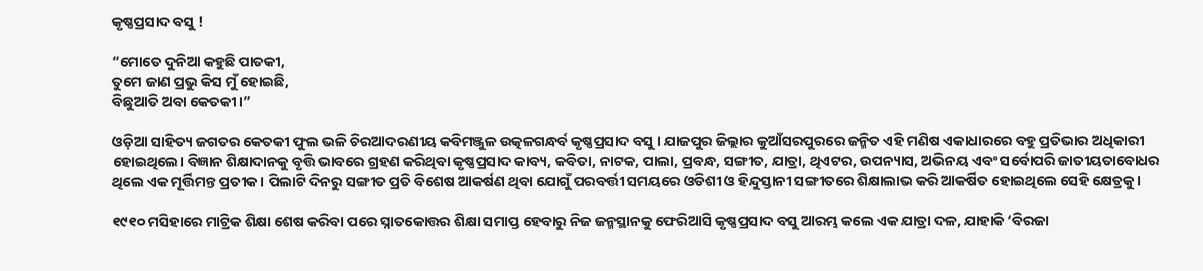କୃଷ୍ଣପ୍ରସାଦ ବସୁ !

“ମୋତେ ଦୁନିଆ କହୁଛି ପାତକୀ,
ତୁମେ ଜାଣ ପ୍ରଭୁ କିସ ମୁଁ ହୋଇଛି,
ବିଛୁଆତି ଅବା କେତକୀ।”

ଓଡ଼ିଆ ସାହିତ୍ୟ ଜଗତର କେତକୀ ଫୁଲ ଭଳି ଚିରଆଦରଣୀୟ କବିମଞ୍ଜୁଳ ଉତ୍କଳଗନ୍ଧର୍ବ କୃଷ୍ଣପ୍ରସାଦ ବସୁ । ଯାଜପୁର ଜିଲ୍ଲାର କୁଆଁସରପୁରରେ ଜନ୍ମିତ ଏହି ମଣିଷ ଏକାଧାରରେ ବହୁ ପ୍ରତିଭାର ଅଧିକାରୀ ହୋଇଥିଲେ। ବିଜ୍ଞାନ ଶିକ୍ଷାଦାନକୁ ବୃତ୍ତି ଭାବରେ ଗ୍ରହଣ କରିଥିବା କୃଷ୍ଣପ୍ରସାଦ କାବ୍ୟ, କବିତା, ନାଟକ, ପାଲା, ପ୍ରବନ୍ଧ, ସଙ୍ଗୀତ, ଯାତ୍ରା, ଥିଏଟର, ଉପନ୍ୟାସ, ଅଭିନୟ ଏବଂ ସର୍ବୋପରି ଜାତୀୟତାବୋଧର ଥିଲେ ଏକ ମୂର୍ତ୍ତିମନ୍ତ ପ୍ରତୀକ । ପିଲାଟି ଦିନରୁ ସଙ୍ଗୀତ ପ୍ରତି ବିଶେଷ ଆକର୍ଷଣ ଥିବା ଯୋଗୁଁ ପରବର୍ତ୍ତୀ ସମୟରେ ଓଡିଶୀ ଓ ହିନ୍ଦୁସ୍ତାନୀ ସଙ୍ଗୀତରେ ଶିକ୍ଷାଲାଭ କରି ଆକର୍ଷିତ ହୋଇଥିଲେ ସେହି କ୍ଷେତ୍ରକୁ।

୧୯୧୦ ମସିହାରେ ମାଟ୍ରିକ ଶିକ୍ଷା ଶେଷ କରିବା ପରେ ସ୍ନାତକୋତ୍ତର ଶିକ୍ଷା ସମାପ୍ତ ହେବାରୁ ନିଜ ଜନ୍ମସ୍ଥାନକୁ ଫେରିଆସି କୃଷ୍ଣପ୍ରସାଦ ବସୁ ଆରମ୍ଭ କଲେ ଏକ ଯାତ୍ରା ଦଳ, ଯାହାକି ‘ବିରଜା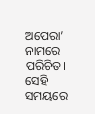ଅପେରା’ ନାମରେ ପରିଚିତ। ସେହି ସମୟରେ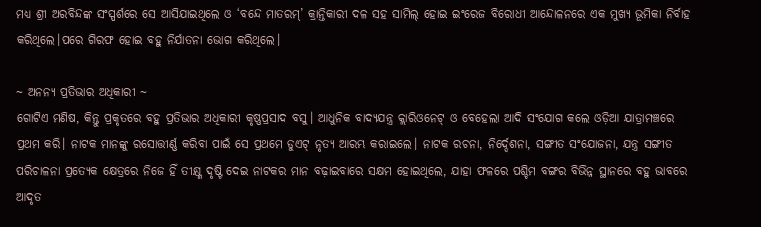ମଧ୍ୟ ଶ୍ରୀ ଅରବିନ୍ଦଙ୍କ ସଂସ୍ପର୍ଶରେ ସେ ଆସିଯାଇଥିଲେ ଓ ‘ବନ୍ଦେ ମାତରମ୍’ କ୍ରାନ୍ତିକାରୀ ଦଳ ସହ ସାମିଲ୍ ହୋଇ ଇଂରେଜ ବିରୋଧୀ ଆନ୍ଦୋଳନରେ ଏକ ମୁଖ୍ୟ ଭୂମିକା ନିର୍ବାହ କରିଥିଲେ।ପରେ ଗିରଫ ହୋଇ ବହୁ ନିର୍ଯାତନା ଭୋଗ କରିଥିଲେ।

~ ଅନନ୍ୟ ପ୍ରତିଭାର ଅଧିକାରୀ ~
ଗୋଟିଏ ମଣିଷ, କିନ୍ତୁ ପ୍ରକୃତରେ ବହୁ ପ୍ରତିଭାର ଅଧିକାରୀ କୃଷ୍ଣପ୍ରସାଦ ବସୁ। ଆଧୁନିକ ବାଦ୍ୟଯନ୍ତ୍ର କ୍ଲାରିଓନେଟ୍ ଓ ବେହେଲା ଆଦି ସଂଯୋଗ କଲେ ଓଡ଼ିଆ ଯାତ୍ରାମଞ୍ଚରେ ପ୍ରଥମ କରି। ନାଟକ ମାନଙ୍କୁ ରସୋତ୍ତୀର୍ଣ୍ଣ କରିବା ପାଇଁ ସେ ପ୍ରଥମେ ଡୁଏଟ୍ ନୃତ୍ୟ ଆରମ୍ଭ କରାଇଲେ। ନାଟକ ରଚନା, ନିର୍ଦ୍ଦେଶନା, ସଙ୍ଗୀତ ସଂଯୋଜନା, ଯନ୍ତ୍ର ସଙ୍ଗୀତ ପରିଚାଳନା ପ୍ରତ୍ୟେକ କ୍ଷେତ୍ରରେ ନିଜେ ହିଁ ତୀକ୍ଷ୍ଣ ଦୃଷ୍ଟି ଦେଇ ନାଟକର ମାନ ବଢ଼ାଇବାରେ ସକ୍ଷମ ହୋଇଥିଲେ, ଯାହା ଫଳରେ ପଶ୍ଚିମ ବଙ୍ଗର ବିଭିନ୍ନ ସ୍ଥାନରେ ବହୁ ଭାବରେ ଆଦୃତ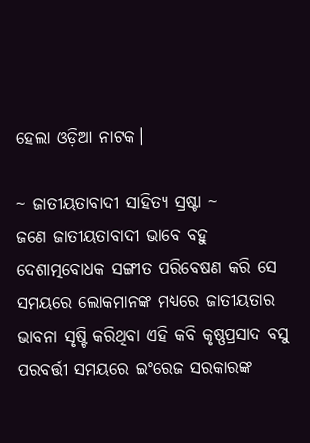ହେଲା ଓଡ଼ିଆ ନାଟକ।

~ ଜାତୀୟତାବାଦୀ ସାହିତ୍ୟ ସ୍ରଷ୍ଟା ~
ଜଣେ ଜାତୀୟତାବାଦୀ ଭାବେ ବହୁ ଦେଶାତ୍ମବୋଧକ ସଙ୍ଗୀତ ପରିବେଷଣ କରି ସେ ସମୟରେ ଲୋକମାନଙ୍କ ମଧ୍ୟରେ ଜାତୀୟତାର ଭାବନା ସୃଷ୍ଟି କରିଥିବା ଏହି କବି କୃଷ୍ଣପ୍ରସାଦ ବସୁ ପରବର୍ତ୍ତୀ ସମୟରେ ଇଂରେଜ ସରକାରଙ୍କ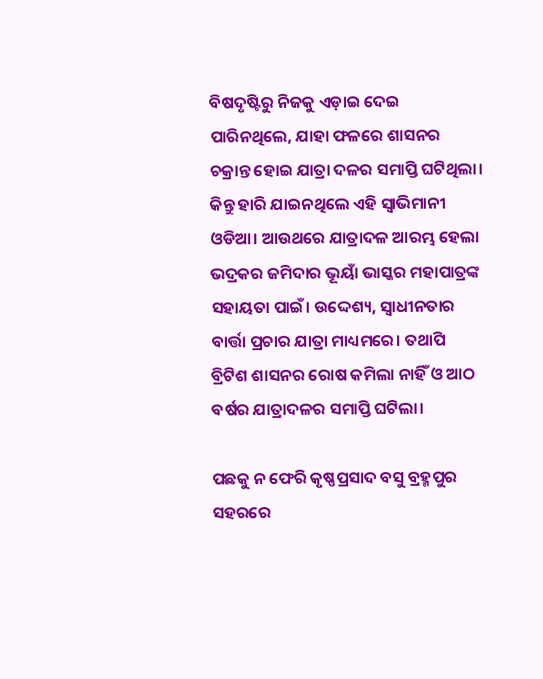ବିଷଦୃଷ୍ଟିରୁ ନିଜକୁ ଏଡ଼ାଇ ଦେଇ ପାରିନଥିଲେ, ଯାହା ଫଳରେ ଶାସନର ଚକ୍ରାନ୍ତ ହୋଇ ଯାତ୍ରା ଦଳର ସମାପ୍ତି ଘଟିଥିଲା। କିନ୍ତୁ ହାରି ଯାଇନଥିଲେ ଏହି ସ୍ଵାଭିମାନୀ ଓଡିଆ। ଆଉଥରେ ଯାତ୍ରାଦଳ ଆରମ୍ଭ ହେଲା ଭଦ୍ରକର ଜମିଦାର ଭୂୟାଁ ଭାସ୍କର ମହାପାତ୍ରଙ୍କ ସହାୟତା ପାଇଁ। ଉଦ୍ଦେଶ୍ୟ, ସ୍ଵାଧୀନତାର ବାର୍ତ୍ତା ପ୍ରଚାର ଯାତ୍ରା ମାଧ୍ୟମରେ। ତଥାପି ବ୍ରିଟିଶ ଶାସନର ରୋଷ କମିଲା ନାହିଁ ଓ ଆଠ ବର୍ଷର ଯାତ୍ରାଦଳର ସମାପ୍ତି ଘଟିଲା।

ପଛକୁ ନ ଫେରି କୃଷ୍ଣପ୍ରସାଦ ବସୁ ବ୍ରହ୍ମପୁର ସହରରେ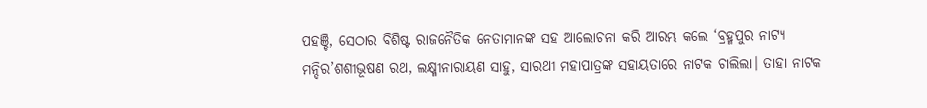ପହଞ୍ଚି, ସେଠାର ବିଶିଷ୍ଟ ରାଜନୈତିକ ନେତାମାନଙ୍କ ସହ ଆଲୋଚନା କରି ଆରମ୍ଭ କଲେ ‘ବ୍ରହ୍ମପୁର ନାଟ୍ୟ ମନ୍ଦିର’ଶଶୀଭୂଷଣ ରଥ, ଲକ୍ଷ୍ମୀନାରାୟଣ ସାହୁ, ସାରଥୀ ମହାପାତ୍ରଙ୍କ ସହାୟତାରେ ନାଟକ ଚାଲିଲା। ତାହା ନାଟକ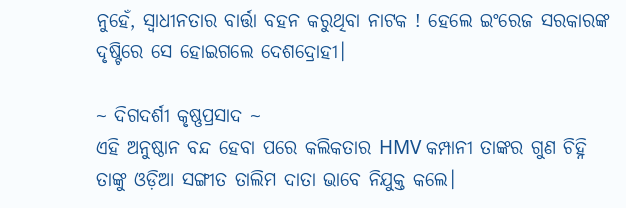ନୁହେଁ, ସ୍ଵାଧୀନତାର ବାର୍ତ୍ତା ବହନ କରୁଥିବା ନାଟକ ! ହେଲେ ଇଂରେଜ ସରକାରଙ୍କ ଦୃଷ୍ଟିରେ ସେ ହୋଇଗଲେ ଦେଶଦ୍ରୋହୀ।

~ ଦିଗଦର୍ଶୀ କୃଷ୍ଣପ୍ରସାଦ ~
ଏହି ଅନୁଷ୍ଠାନ ବନ୍ଦ ହେବା ପରେ କଲିକତାର HMV କମ୍ପାନୀ ତାଙ୍କର ଗୁଣ ଚିହ୍ନି ତାଙ୍କୁ ଓଡ଼ିଆ ସଙ୍ଗୀତ ତାଲିମ ଦାତା ଭାବେ ନିଯୁକ୍ତ କଲେ।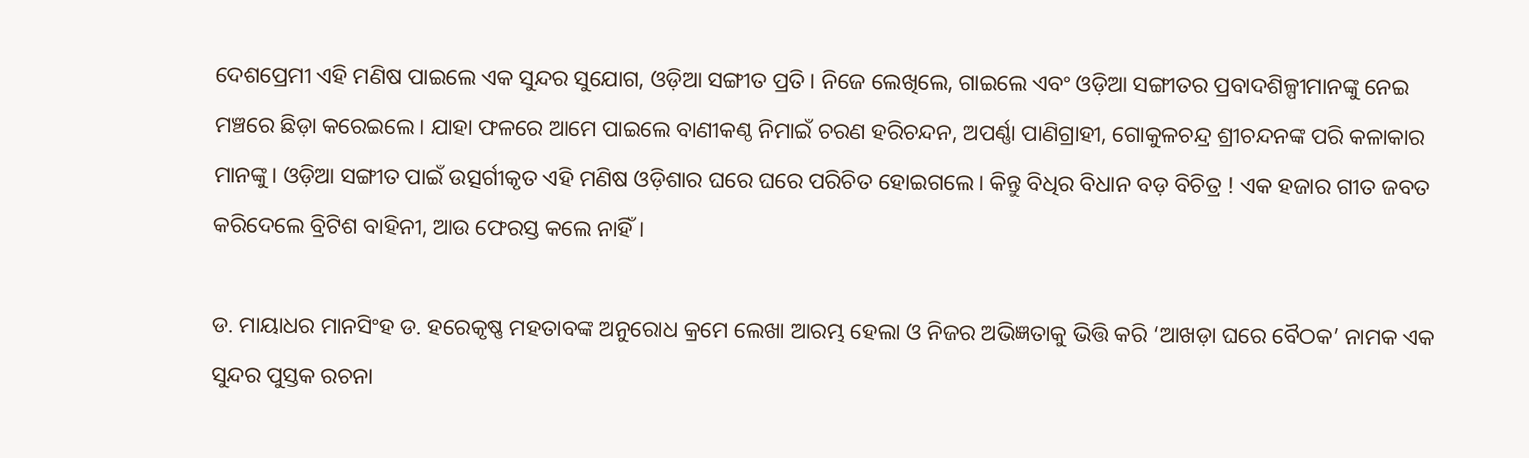ଦେଶପ୍ରେମୀ ଏହି ମଣିଷ ପାଇଲେ ଏକ ସୁନ୍ଦର ସୁଯୋଗ, ଓଡ଼ିଆ ସଙ୍ଗୀତ ପ୍ରତି। ନିଜେ ଲେଖିଲେ, ଗାଇଲେ ଏବଂ ଓଡ଼ିଆ ସଙ୍ଗୀତର ପ୍ରବାଦଶିଳ୍ପୀମାନଙ୍କୁ ନେଇ ମଞ୍ଚରେ ଛିଡ଼ା କରେଇଲେ। ଯାହା ଫଳରେ ଆମେ ପାଇଲେ ବାଣୀକଣ୍ଠ ନିମାଇଁ ଚରଣ ହରିଚନ୍ଦନ, ଅପର୍ଣ୍ଣା ପାଣିଗ୍ରାହୀ, ଗୋକୁଳଚନ୍ଦ୍ର ଶ୍ରୀଚନ୍ଦନଙ୍କ ପରି କଳାକାର ମାନଙ୍କୁ। ଓଡ଼ିଆ ସଙ୍ଗୀତ ପାଇଁ ଉତ୍ସର୍ଗୀକୃତ ଏହି ମଣିଷ ଓଡ଼ିଶାର ଘରେ ଘରେ ପରିଚିତ ହୋଇଗଲେ। କିନ୍ତୁ ବିଧିର ବିଧାନ ବଡ଼ ବିଚିତ୍ର ! ଏକ ହଜାର ଗୀତ ଜବତ କରିଦେଲେ ବ୍ରିଟିଶ ବାହିନୀ, ଆଉ ଫେରସ୍ତ କଲେ ନାହିଁ।

ଡ. ମାୟାଧର ମାନସିଂହ ଡ. ହରେକୃଷ୍ଣ ମହତାବଙ୍କ ଅନୁରୋଧ କ୍ରମେ ଲେଖା ଆରମ୍ଭ ହେଲା ଓ ନିଜର ଅଭିଜ୍ଞତାକୁ ଭିତ୍ତି କରି ‘ଆଖଡ଼ା ଘରେ ବୈଠକ’ ନାମକ ଏକ ସୁନ୍ଦର ପୁସ୍ତକ ରଚନା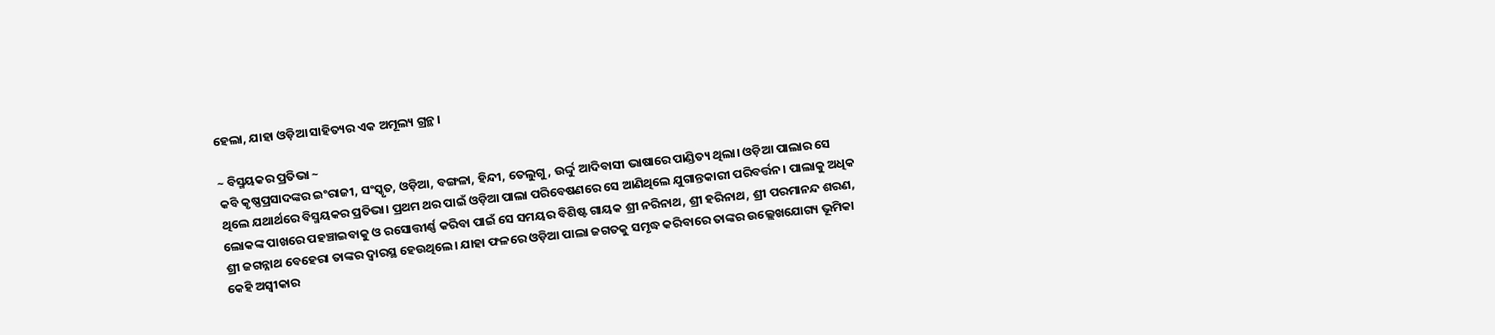ହେଲା, ଯାହା ଓଡ଼ିଆ ସାହିତ୍ୟର ଏକ ଅମୂଲ୍ୟ ଗ୍ରନ୍ଥ।

~ ବିସ୍ମୟକର ପ୍ରତିଭା ~
କବି କୃଷ୍ଣପ୍ରସାଦଙ୍କର ଇଂରାଜୀ, ସଂସ୍କୃତ, ଓଡ଼ିଆ, ବଙ୍ଗଳା, ହିନ୍ଦୀ, ତେଲୁଗୁ, ଉର୍ଦ୍ଦୁ ଆଦିବାସୀ ଭାଷାରେ ପାଣ୍ଡିତ୍ୟ ଥିଲା। ଓଡ଼ିଆ ପାଲାର ସେ ଥିଲେ ଯଥାର୍ଥରେ ବିସ୍ମୟକର ପ୍ରତିଭା। ପ୍ରଥମ ଥର ପାଇଁ ଓଡ଼ିଆ ପାଲା ପରିବେଷଣରେ ସେ ଆଣିଥିଲେ ଯୁଗାନ୍ତକାରୀ ପରିବର୍ତ୍ତନ। ପାଲାକୁ ଅଧିକ ଲୋକଙ୍କ ପାଖରେ ପହଞ୍ଚାଇବାକୁ ଓ ରସୋତ୍ତୀର୍ଣ୍ଣ କରିବା ପାଇଁ ସେ ସମୟର ବିଶିଷ୍ଟ ଗାୟକ ଶ୍ରୀ ନରିନାଥ, ଶ୍ରୀ ହରିନାଥ, ଶ୍ରୀ ପରମାନନ୍ଦ ଶରଣ, ଶ୍ରୀ ଜଗନ୍ନାଥ ବେହେରା ତାଙ୍କର ଦ୍ଵାରସ୍ଥ ହେଉଥିଲେ। ଯାହା ଫଳରେ ଓଡ଼ିଆ ପାଲା ଜଗତକୁ ସମୃଦ୍ଧ କରିବାରେ ତାଙ୍କର ଉଲ୍ଲେଖଯୋଗ୍ୟ ଭୂମିକା କେହି ଅସ୍ୱୀକାର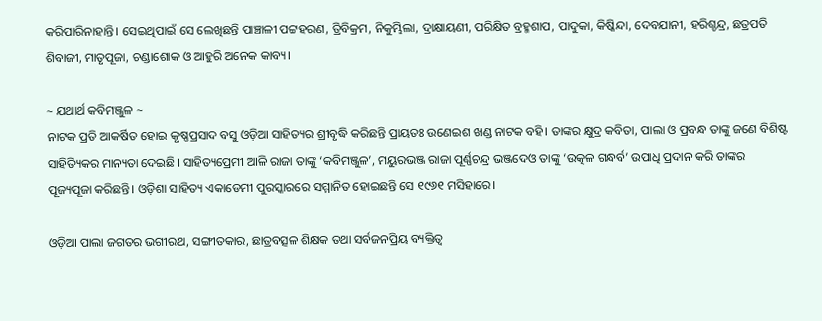କରିପାରିନାହାନ୍ତି। ସେଇଥିପାଇଁ ସେ ଲେଖିଛନ୍ତି ପାଞ୍ଚାଳୀ ପଟ୍ଟହରଣ, ତ୍ରିବିକ୍ରମ, ନିକୁମ୍ଭିଲା, ଦ୍ରାକ୍ଷାୟଣୀ, ପରିକ୍ଷିତ ବ୍ରହ୍ମଶାପ, ପାଦୁକା, କିଷ୍କିନ୍ଦା, ଦେବଯାନୀ, ହରିଶ୍ଚନ୍ଦ୍ର, ଛତ୍ରପତି ଶିବାଜୀ, ମାତୃପୂଜା, ଚଣ୍ଡାଶୋକ ଓ ଆହୁରି ଅନେକ କାବ୍ୟ।

~ ଯଥାର୍ଥ କବିମଞ୍ଜୁଳ ~
ନାଟକ ପ୍ରତି ଆକର୍ଷିତ ହୋଇ କୃଷ୍ଣପ୍ରସାଦ ବସୁ ଓଡ଼ିଆ ସାହିତ୍ୟର ଶ୍ରୀବୃଦ୍ଧି କରିଛନ୍ତି ପ୍ରାୟତଃ ଉଣେଇଶ ଖଣ୍ଡ ନାଟକ ବହି। ତାଙ୍କର କ୍ଷୁଦ୍ର କବିତା, ପାଲା ଓ ପ୍ରବନ୍ଧ ତାଙ୍କୁ ଜଣେ ବିଶିଷ୍ଟ ସାହିତ୍ୟିକର ମାନ୍ୟତା ଦେଇଛି। ସାହିତ୍ୟପ୍ରେମୀ ଆଳି ରାଜା ତାଙ୍କୁ ‘କବିମଞ୍ଜୁଳ’, ମୟୁରଭଞ୍ଜ ରାଜା ପୂର୍ଣ୍ଣଚନ୍ଦ୍ର ଭଞ୍ଜଦେଓ ତାଙ୍କୁ ‘ଉତ୍କଳ ଗନ୍ଧର୍ବ’ ଉପାଧି ପ୍ରଦାନ କରି ତାଙ୍କର ପୂଜ୍ୟପୂଜା କରିଛନ୍ତି। ଓଡ଼ିଶା ସାହିତ୍ୟ ଏକାଡେମୀ ପୁରସ୍କାରରେ ସମ୍ମାନିତ ହୋଇଛନ୍ତି ସେ ୧୯୬୧ ମସିହାରେ।

ଓଡ଼ିଆ ପାଲା ଜଗତର ଭଗୀରଥ, ସଙ୍ଗୀତକାର, ଛାତ୍ରବତ୍ସଳ ଶିକ୍ଷକ ତଥା ସର୍ବଜନପ୍ରିୟ ବ୍ୟକ୍ତିତ୍ଵ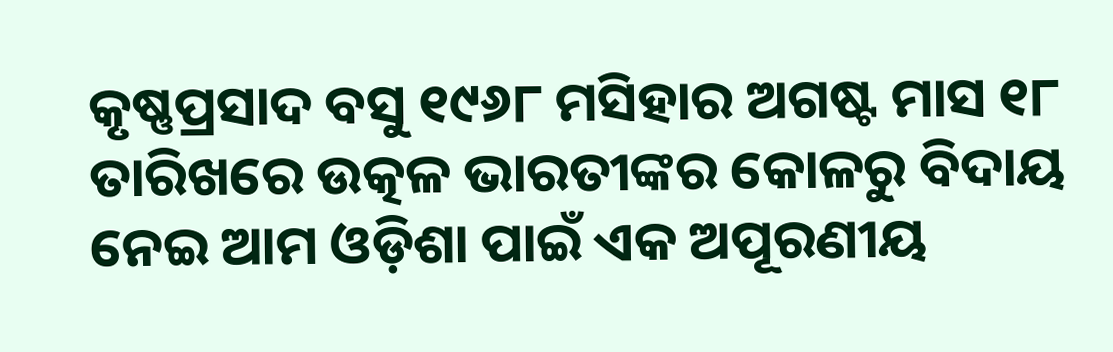କୃଷ୍ଣପ୍ରସାଦ ବସୁ ୧୯୬୮ ମସିହାର ଅଗଷ୍ଟ ମାସ ୧୮ ତାରିଖରେ ଉତ୍କଳ ଭାରତୀଙ୍କର କୋଳରୁ ବିଦାୟ ନେଇ ଆମ ଓଡ଼ିଶା ପାଇଁ ଏକ ଅପୂରଣୀୟ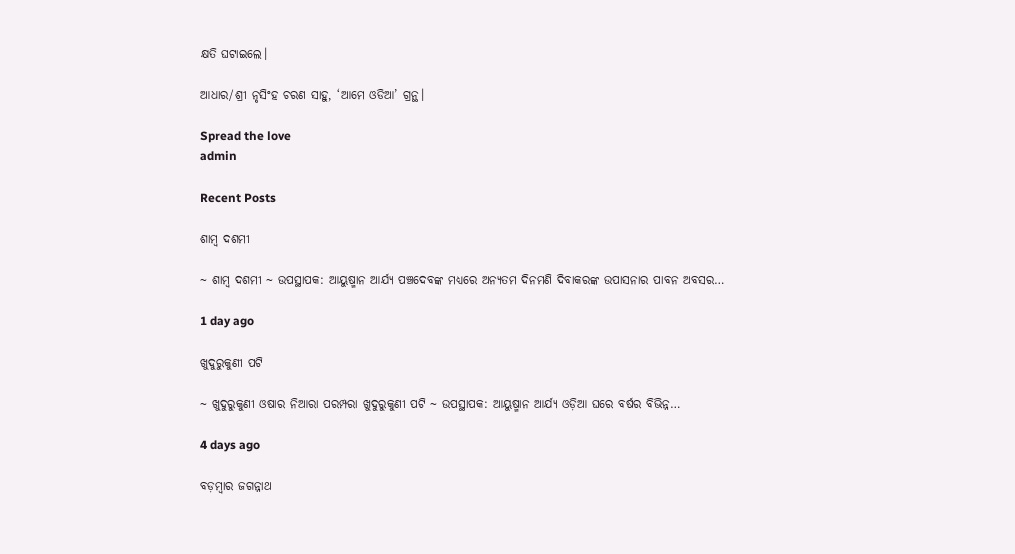କ୍ଷତି ଘଟାଇଲେ।

ଆଧାର/ଶ୍ରୀ ନୃସିଂହ ଚରଣ ସାହୁ, ‘ଆମେ ଓଡିଆ’ ଗ୍ରନ୍ଥ।

Spread the love
admin

Recent Posts

ଶାମ୍ବ ଦଶମୀ

~ ଶାମ୍ବ ଦଶମୀ ~ ଉପସ୍ଥାପକ: ଆୟୁଷ୍ମାନ ଆର୍ଯ୍ୟ ପଞ୍ଚଦେବଙ୍କ ମଧ୍ୟରେ ଅନ୍ୟତମ ଦିନମଣି ଦିବାକରଙ୍କ ଉପାସନାର ପାବନ ଅବସର…

1 day ago

ଖୁଦୁରୁକୁଣୀ ପଟି

~ ଖୁଦୁରୁକୁଣୀ ଓଷାର ନିଆରା ପରମ୍ପରା ଖୁଦୁରୁକୁଣୀ ପଟି ~ ଉପସ୍ଥାପକ: ଆୟୁଷ୍ମାନ ଆର୍ଯ୍ୟ ଓଡ଼ିଆ ଘରେ ବର୍ଷର ବିଭିନ୍ନ…

4 days ago

ବଡ଼ମ୍ବାର ଜଗନ୍ନାଥ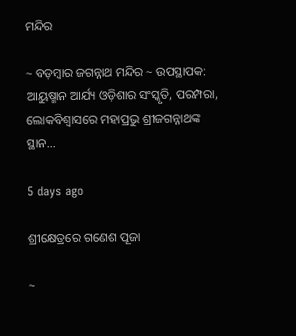ମନ୍ଦିର

~ ବଡ଼ମ୍ବାର ଜଗନ୍ନାଥ ମନ୍ଦିର ~ ଉପସ୍ଥାପକ:  ଆୟୁଷ୍ମାନ ଆର୍ଯ୍ୟ ଓଡ଼ିଶାର ସଂସ୍କୃତି, ପରମ୍ପରା, ଲୋକବିଶ୍ୱାସରେ ମହାପ୍ରଭୁ ଶ୍ରୀଜଗନ୍ନାଥଙ୍କ ସ୍ଥାନ…

5 days ago

ଶ୍ରୀକ୍ଷେତ୍ରରେ ଗଣେଶ ପୂଜା

~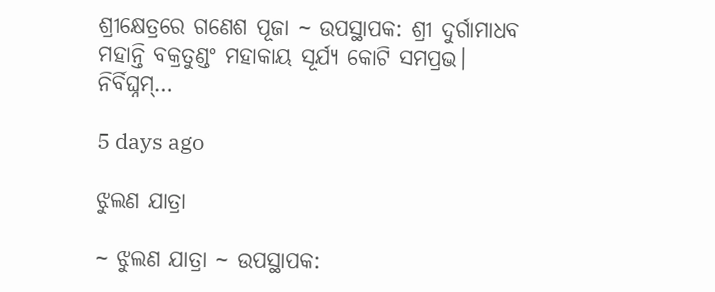ଶ୍ରୀକ୍ଷେତ୍ରରେ ଗଣେଶ ପୂଜା ~ ଉପସ୍ଥାପକ: ଶ୍ରୀ ଦୁର୍ଗାମାଧବ ମହାନ୍ତି ବକ୍ରତୁଣ୍ଡଂ ମହାକାୟ ସୂର୍ଯ୍ୟ କୋଟି ସମପ୍ରଭ। ନିର୍ବିଘ୍ନମ୍…

5 days ago

ଝୁଲଣ ଯାତ୍ରା

~ ଝୁଲଣ ଯାତ୍ରା ~ ଉପସ୍ଥାପକ: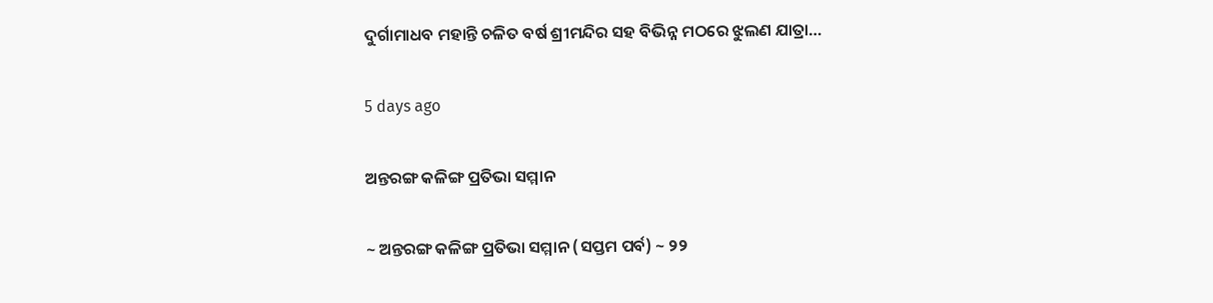ଦୁର୍ଗାମାଧବ ମହାନ୍ତି ଚଳିତ ବର୍ଷ ଶ୍ରୀମନ୍ଦିର ସହ ବିଭିନ୍ନ ମଠରେ ଝୁଲଣ ଯାତ୍ରା…

5 days ago

ଅନ୍ତରଙ୍ଗ କଳିଙ୍ଗ ପ୍ରତିଭା ସମ୍ମାନ

~ ଅନ୍ତରଙ୍ଗ କଳିଙ୍ଗ ପ୍ରତିଭା ସମ୍ମାନ (ସପ୍ତମ ପର୍ବ) ~ ୨୨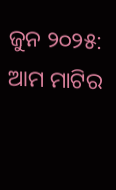ଜୁନ ୨୦୨୫: ଆମ ମାଟିର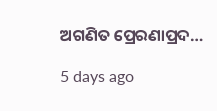ଅଗଣିତ ପ୍ରେରଣାପ୍ରଦ…

5 days ago